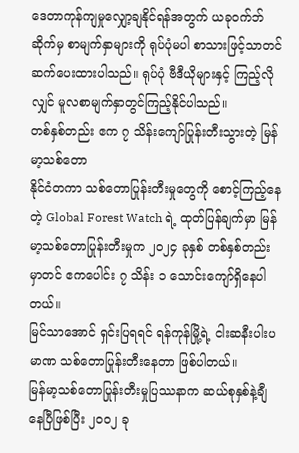ဒေတာကုန်ကျမှုလျှော့ချနိုင်ရန်အတွက် ယခုဝက်ဘ်ဆိုက်မှ စာမျက်နှာများကို ရုပ်ပုံမပါ စာသားဖြင့်သာတင်ဆက်ပေးထားပါသည်။ ရုပ်ပုံ ဗီဒီယိုများနှင့် ကြည့်လိုလျှင် မူလစာမျက်နှာတွင်ကြည့်နိုင်ပါသည်။
တစ်နှစ်တည်း ဧက ၇ သိန်းကျော်ပြုန်းတီးသွားတဲ့ မြန်မာ့သစ်တော
နိုင်ငံတကာ သစ်တောပြုန်းတီးမှုတွေကို စောင့်ကြည့်နေတဲ့ Global Forest Watch ရဲ့ ထုတ်ပြန်ချက်မှာ မြန်မာ့သစ်တောပြုန်းတီးမှုက ၂၀၂၄ ခုနှစ် တစ်နှစ်တည်းမှာတင် ဧကပေါင်း ၇ သိန်း ၁ သောင်းကျော်ရှိနေပါတယ်။
မြင်သာအောင် ရှင်းပြရရင် ရန်ကုန်မြို့ရဲ့ ငါးဆနီးပါးပမာဏ သစ်တောပြုန်းတီးနေတာ ဖြစ်ပါတယ်။
မြန်မာ့သစ်တောပြုန်းတီးမှုပြဿနာက ဆယ်စုနှစ်နဲ့ချီနေပြီဖြစ်ပြီး ၂၀၀၂ ခု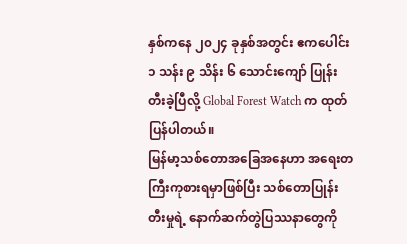နှစ်ကနေ ၂၀၂၄ ခုနှစ်အတွင်း ဧကပေါင်း ၁ သန်း ၉ သိန်း ၆ သောင်းကျော် ပြုန်းတီးခဲ့ပြီလို့ Global Forest Watch က ထုတ်ပြန်ပါတယ်။
မြန်မာ့သစ်တောအခြေအနေဟာ အရေးတကြီးကုစားရမှာဖြစ်ပြီး သစ်တောပြုန်းတီးမှုရဲ့ နောက်ဆက်တွဲပြဿနာတွေကို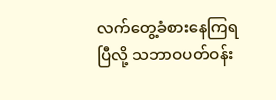လက်တွေ့ခံစားနေကြရပြီလို့ သဘာဝပတ်ဝန်း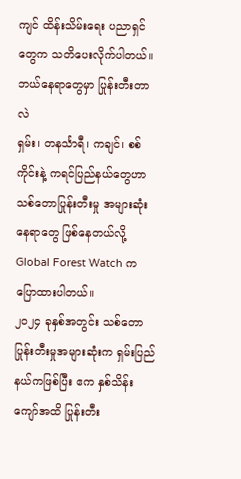ကျင် ထိန်းသိမ်းရေး ပညာရှင်တွေက သတိပေးလိုက်ပါတယ်။
ဘယ်နေရာတွေမှာ ပြုန်းတီးတာလဲ
ရှမ်း၊ တနင်္သာရီ၊ ကချင်၊ စစ်ကိုင်းနဲ့ ကရင်ပြည်နယ်တွေဟာ သစ်တောပြုန်းတီးမှု အများဆုံးနေရာတွေ ဖြစ်နေတယ်လို့ Global Forest Watch က ပြောထားပါတယ်။
၂၀၂၄ ခုနှစ်အတွင်း သစ်တောပြုန်းတီးမှုအများဆုံးက ရှမ်းပြည်နယ်ကဖြစ်ပြီး ဧက နှစ်သိန်းကျော်အထိ ပြုန်းတီး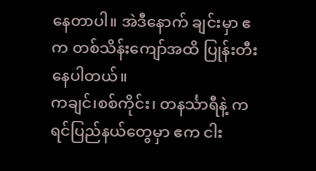နေတာပါ။ အဲဒီနောက် ချင်းမှာ ဧက တစ်သိန်းကျော်အထိ ပြုန်းတီးနေပါတယ်။
ကချင်၊စစ်ကိုင်း၊ တနင်္သာရီနဲ့ ကရင်ပြည်နယ်တွေမှာ ဧက ငါး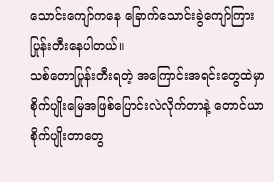သောင်းကျော်ကနေ ခြောက်သောင်းခွဲကျော်ကြား ပြုန်းတီးနေပါတယ်။
သစ်တောပြုန်းတီးရတဲ့ အကြောင်းအရင်းတွေထဲမှာ စိုက်ပျိုးမြေအဖြစ်ပြောင်းလဲလိုက်တာနဲ့ တောင်ယာစိုက်ပျိုးတာတွေ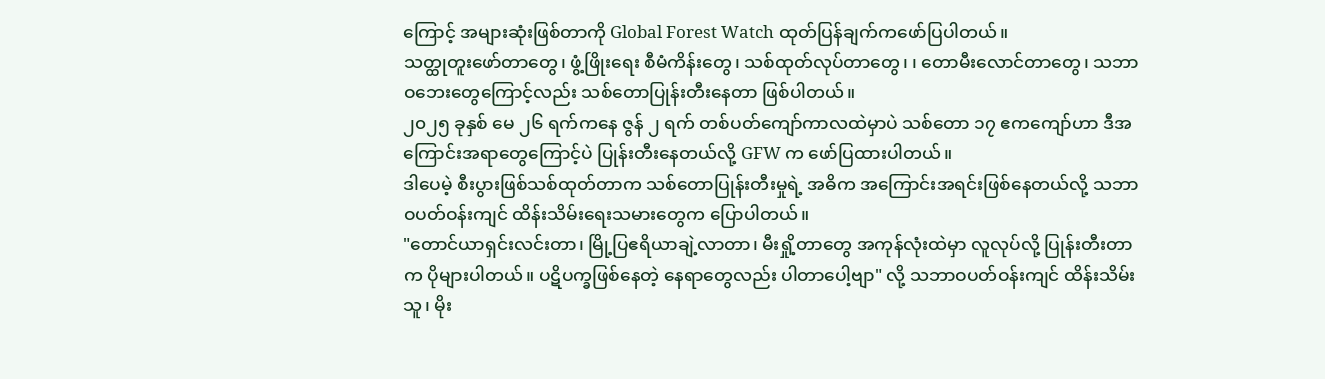ကြောင့် အများဆုံးဖြစ်တာကို Global Forest Watch ထုတ်ပြန်ချက်ကဖော်ပြပါတယ်။
သတ္ထုတူးဖော်တာတွေ၊ ဖွံ့ဖြိုးရေး စီမံကိန်းတွေ၊ သစ်ထုတ်လုပ်တာတွေ၊ ၊ တောမီးလောင်တာတွေ၊ သဘာဝဘေးတွေကြောင့်လည်း သစ်တောပြုန်းတီးနေတာ ဖြစ်ပါတယ်။
၂၀၂၅ ခုနှစ် မေ ၂၆ ရက်ကနေ ဇွန် ၂ ရက် တစ်ပတ်ကျော်ကာလထဲမှာပဲ သစ်တော ၁၇ ဧကကျော်ဟာ ဒီအကြောင်းအရာတွေကြောင့်ပဲ ပြုန်းတီးနေတယ်လို့ GFW က ဖော်ပြထားပါတယ်။
ဒါပေမဲ့ စီးပွားဖြစ်သစ်ထုတ်တာက သစ်တောပြုန်းတီးမှုရဲ့ အဓိက အကြောင်းအရင်းဖြစ်နေတယ်လို့ သဘာဝပတ်ဝန်းကျင် ထိန်းသိမ်းရေးသမားတွေက ပြောပါတယ်။
"တောင်ယာရှင်းလင်းတာ၊ မြို့ပြဧရိယာချဲ့လာတာ၊ မီးရှို့တာတွေ အကုန်လုံးထဲမှာ လူလုပ်လို့ ပြုန်းတီးတာက ပိုများပါတယ်။ ပဋိပက္ခဖြစ်နေတဲ့ နေရာတွေလည်း ပါတာပေါ့ဗျာ" လို့ သဘာဝပတ်ဝန်းကျင် ထိန်းသိမ်းသူ၊ မိုး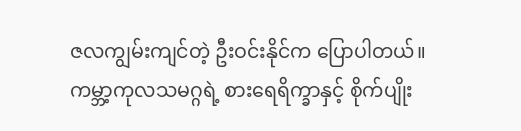ဇလကျွမ်းကျင်တဲ့ ဦးဝင်းနိုင်က ပြောပါတယ်။
ကမ္ဘာ့ကုလသမဂ္ဂရဲ့ စားရေရိက္ခာနှင့် စိုက်ပျိုး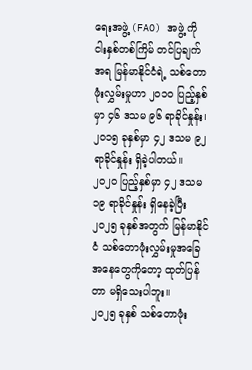ရေးအဖွဲ့ (FAO) အဖွဲ့ ကို ငါးနှစ်တစ်ကြိမ် တင်ပြချက်အရ မြန်မာနိုင်ငံရဲ့ သစ်တောဖုံးလွှမ်းမှုဟာ ၂၀၁၀ ပြည့်နှစ်မှာ ၄၆ ဒသမ ၉၆ ရာခိုင်နှုန်း၊ ၂၀၁၅ ခုနှစ်မှာ ၄၂ ဒသမ ၉၂ ရာခိုင်နှုန်း ရှိခဲ့ပါတယ်။
၂၀၂၀ ပြည့်နှစ်မှာ ၄၂ ဒသမ ၁၉ ရာခိုင်နှုန်း ရှိနေခဲ့ပြီး ၂၀၂၅ ခုနှစ်အတွက် မြန်မာနိုင်ငံ သစ်တောဖုံးလွှမ်းမှုအခြေအနေတွေကိုတော့ ထုတ်ပြန်တာ မရှိသေးပါဘူး။
၂၀၂၅ ခုနှစ် သစ်တောဖုံး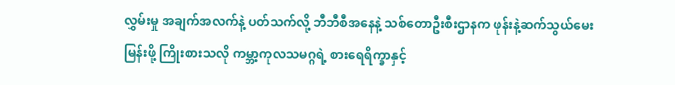လွှမ်းမှု အချက်အလက်နဲ့ ပတ်သက်လို့ ဘီဘီစီအနေနဲ့ သစ်တောဦးစီးဌာနက ဖုန်းနဲ့ဆက်သွယ်မေးမြန်းဖို့ ကြိုးစားသလို ကမ္ဘာ့ကုလသမဂ္ဂရဲ့ စားရေရိက္ခာနှင့်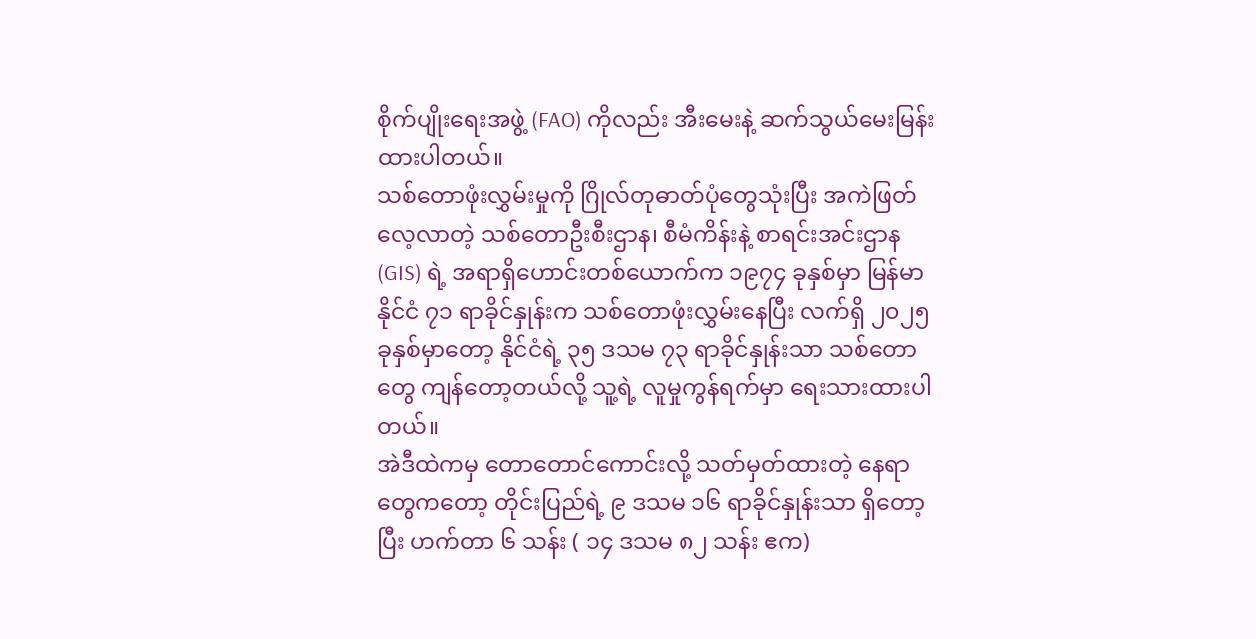စိုက်ပျိုးရေးအဖွဲ့ (FAO) ကိုလည်း အီးမေးနဲ့ ဆက်သွယ်မေးမြန်းထားပါတယ်။
သစ်တောဖုံးလွှမ်းမှုကို ဂြိုလ်တုဓာတ်ပုံတွေသုံးပြီး အကဲဖြတ်လေ့လာတဲ့ သစ်တောဦးစီးဌာန၊ စီမံကိန်းနဲ့ စာရင်းအင်းဌာန (GIS) ရဲ့ အရာရှိဟောင်းတစ်ယောက်က ၁၉၇၄ ခုနှစ်မှာ မြန်မာနိုင်ငံ ၇၁ ရာခိုင်နှုန်းက သစ်တောဖုံးလွှမ်းနေပြီး လက်ရှိ ၂၀၂၅ ခုနှစ်မှာတော့ နိုင်ငံရဲ့ ၃၅ ဒသမ ၇၃ ရာခိုင်နှုန်းသာ သစ်တောတွေ ကျန်တော့တယ်လို့ သူ့ရဲ့ လူမှုကွန်ရက်မှာ ရေးသားထားပါတယ်။
အဲဒီထဲကမှ တောတောင်ကောင်းလို့ သတ်မှတ်ထားတဲ့ နေရာတွေကတော့ တိုင်းပြည်ရဲ့ ၉ ဒသမ ၁၆ ရာခိုင်နှုန်းသာ ရှိတော့ပြီး ဟက်တာ ၆ သန်း ( ၁၄ ဒသမ ၈၂ သန်း ဧက)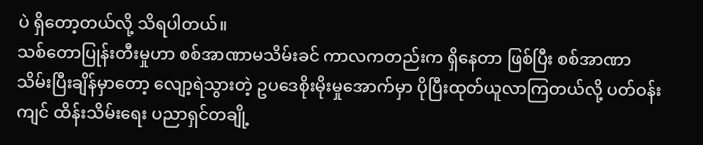ပဲ ရှိတော့တယ်လို့ သိရပါတယ်။
သစ်တောပြုန်းတီးမှုဟာ စစ်အာဏာမသိမ်းခင် ကာလကတည်းက ရှိနေတာ ဖြစ်ပြီး စစ်အာဏာ သိမ်းပြီးချိန်မှာတော့ လျော့ရဲသွားတဲ့ ဥပဒေစိုးမိုးမှုအောက်မှာ ပိုပြီးထုတ်ယူလာကြတယ်လို့ ပတ်ဝန်းကျင် ထိန်းသိမ်းရေး ပညာရှင်တချို့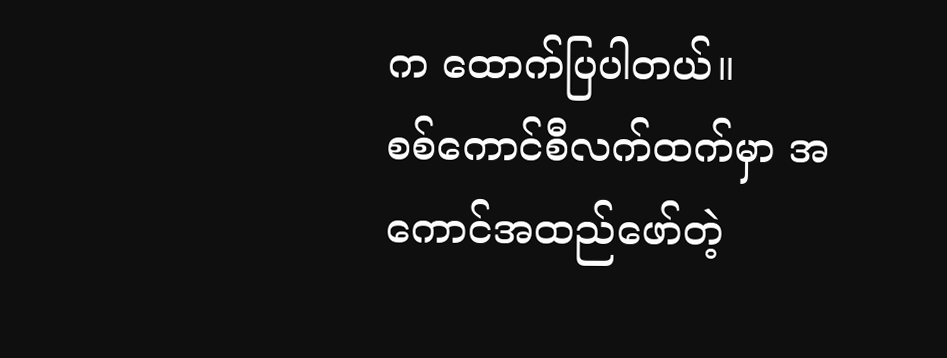က ထောက်ပြပါတယ်။
စစ်ကောင်စီလက်ထက်မှာ အကောင်အထည်ဖော်တဲ့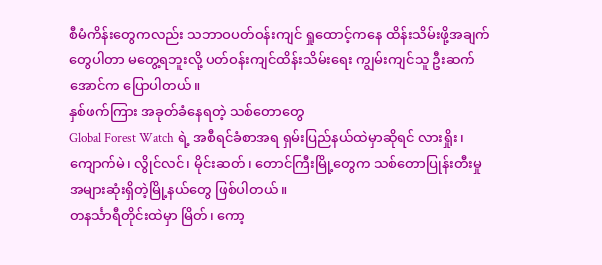စီမံကိန်းတွေကလည်း သဘာဝပတ်ဝန်းကျင် ရှုထောင့်ကနေ ထိန်းသိမ်းဖို့အချက်တွေပါတာ မတွေ့ရဘူးလို့ ပတ်ဝန်းကျင်ထိန်းသိမ်းရေး ကျွမ်းကျင်သူ ဦးဆက်အောင်က ပြောပါတယ်။
နှစ်ဖက်ကြား အခုတ်ခံနေရတဲ့ သစ်တောတွေ
Global Forest Watch ရဲ့ အစီရင်ခံစာအရ ရှမ်းပြည်နယ်ထဲမှာဆိုရင် လားရှိုး၊ ကျောက်မဲ၊ လွိုင်လင်၊ မိုင်းဆတ်၊ တောင်ကြီးမြို့တွေက သစ်တောပြုန်းတီးမှု အများဆုံးရှိတဲ့မြို့နယ်တွေ ဖြစ်ပါတယ်။
တနင်္သာရီတိုင်းထဲမှာ မြိတ်၊ ကော့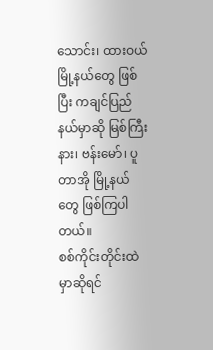သောင်း၊ ထားဝယ်မြို့နယ်တွေ ဖြစ်ပြီး ကချင်ပြည်နယ်မှာဆို မြစ်ကြီးနား၊ ဗန်းမော်၊ ပူတာအို မြို့နယ်တွေ ဖြစ်ကြပါတယ်။
စစ်ကိုင်းတိုင်းထဲမှာဆိုရင်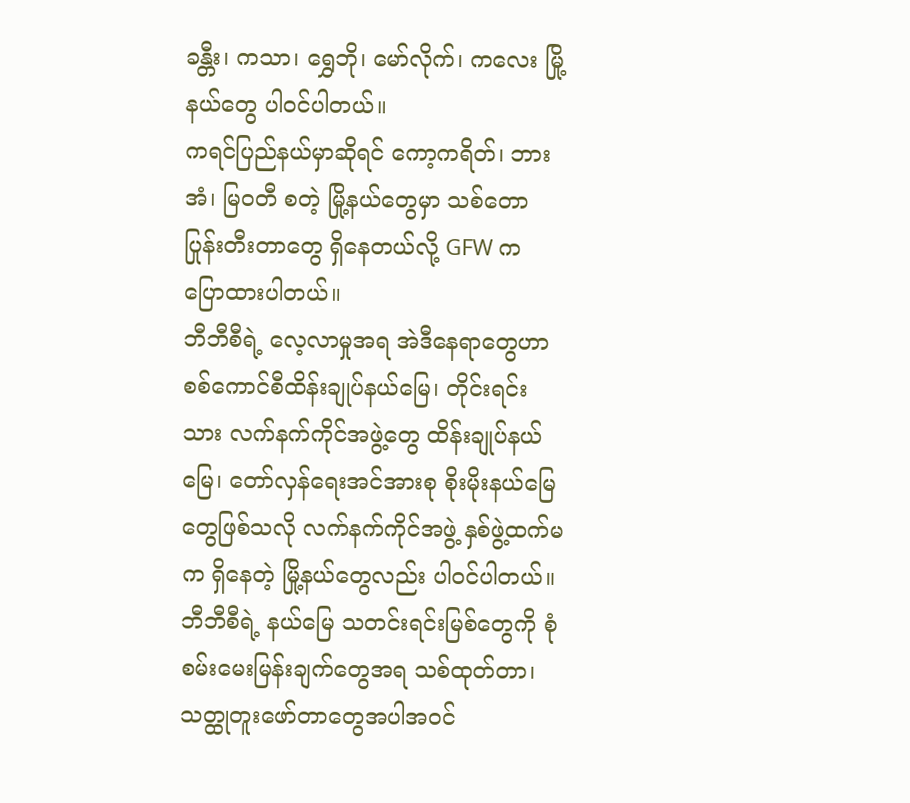ခန္တီး၊ ကသာ၊ ရွှေဘို၊ မော်လိုက်၊ ကလေး မြို့နယ်တွေ ပါဝင်ပါတယ်။
ကရင်ပြည်နယ်မှာဆိုရင် ကော့ကရိတ်၊ ဘားအံ၊ မြဝတီ စတဲ့ မြို့နယ်တွေမှာ သစ်တောပြုန်းတီးတာတွေ ရှိနေတယ်လို့ GFW က ပြောထားပါတယ်။
ဘီဘီစီရဲ့ လေ့လာမှုအရ အဲဒီနေရာတွေဟာ စစ်ကောင်စီထိန်းချုပ်နယ်မြေ၊ တိုင်းရင်းသား လက်နက်ကိုင်အဖွဲ့တွေ ထိန်းချုပ်နယ်မြေ၊ တော်လှန်ရေးအင်အားစု စိုးမိုးနယ်မြေတွေဖြစ်သလို လက်နက်ကိုင်အဖွဲ့ နှစ်ဖွဲ့ထက်မက ရှိနေတဲ့ မြို့နယ်တွေလည်း ပါဝင်ပါတယ်။
ဘီဘီစီရဲ့ နယ်မြေ သတင်းရင်းမြစ်တွေကို စုံစမ်းမေးမြန်းချက်တွေအရ သစ်ထုတ်တာ၊ သတ္ထုတူးဖော်တာတွေအပါအဝင်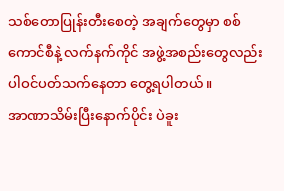သစ်တောပြုန်းတီးစေတဲ့ အချက်တွေမှာ စစ်ကောင်စီနဲ့ လက်နက်ကိုင် အဖွဲ့အစည်းတွေလည်း ပါဝင်ပတ်သက်နေတာ တွေ့ရပါတယ်။
အာဏာသိမ်းပြီးနောက်ပိုင်း ပဲခူး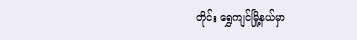တိုင်း ရွှေကျင်မြို့နယ်မှာ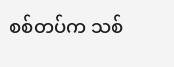စစ်တပ်က သစ်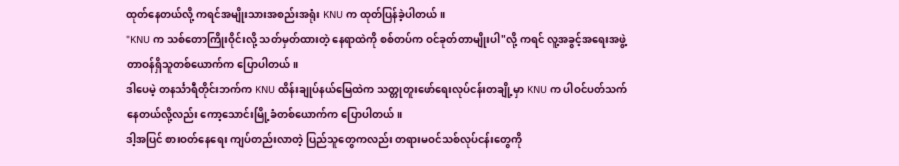ထုတ်နေတယ်လို့ ကရင်အမျိုးသားအစည်းအရုံး KNU က ထုတ်ပြန်ခဲ့ပါတယ်။
"KNU က သစ်တောကြိုးဝိုင်းလို့ သတ်မှတ်ထားတဲ့ နေရာထဲကို စစ်တပ်က ဝင်ခုတ်တာမျိုးပါ"လို့ ကရင် လူ့အခွင့်အရေးအဖွဲ့ တာဝန်ရှိသူတစ်ယောက်က ပြောပါတယ်။
ဒါပေမဲ့ တနင်္သာရီတိုင်းဘက်က KNU ထိန်းချုပ်နယ်မြေထဲက သတ္တုတူးဖော်ရေးလုပ်ငန်းတချို့မှာ KNU က ပါဝင်ပတ်သက်နေတယ်လို့လည်း ကော့သောင်းမြို့ခံတစ်ယောက်က ပြောပါတယ်။
ဒါ့အပြင် စားဝတ်နေရေး ကျပ်တည်းလာတဲ့ ပြည်သူတွေကလည်း တရားမဝင်သစ်လုပ်ငန်းတွေကို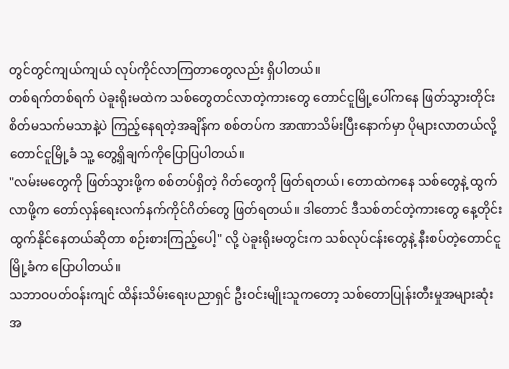တွင်တွင်ကျယ်ကျယ် လုပ်ကိုင်လာကြတာတွေလည်း ရှိပါတယ်။
တစ်ရက်တစ်ရက် ပဲခူးရိုးမထဲက သစ်တွေတင်လာတဲ့ကားတွေ တောင်ငူမြို့ပေါ်ကနေ ဖြတ်သွားတိုင်း စိတ်မသက်မသာနဲ့ပဲ ကြည့်နေရတဲ့အချိန်က စစ်တပ်က အာဏာသိမ်းပြီးနောက်မှာ ပိုများလာတယ်လို့ တောင်ငူမြို့ခံ သူ့ တွေ့ရှိချက်ကိုပြောပြပါတယ်။
"လမ်းမတွေကို ဖြတ်သွားဖို့က စစ်တပ်ရှိတဲ့ ဂိတ်တွေကို ဖြတ်ရတယ်၊ တောထဲကနေ သစ်တွေနဲ့ ထွက်လာဖို့က တော်လှန်ရေးလက်နက်ကိုင်ဂိတ်တွေ ဖြတ်ရတယ်။ ဒါတောင် ဒီသစ်တင်တဲ့ကားတွေ နေ့တိုင်းထွက်နိုင်နေတယ်ဆိုတာ စဉ်းစားကြည့်ပေါ့" လို့ ပဲခူးရိုးမတွင်းက သစ်လုပ်ငန်းတွေနဲ့ နီးစပ်တဲ့တောင်ငူမြို့ခံက ပြောပါတယ်။
သဘာဝပတ်ဝန်းကျင် ထိန်းသိမ်းရေးပညာရှင် ဦးဝင်းမျိုးသူကတော့ သစ်တောပြုန်းတီးမှုအများဆုံး အ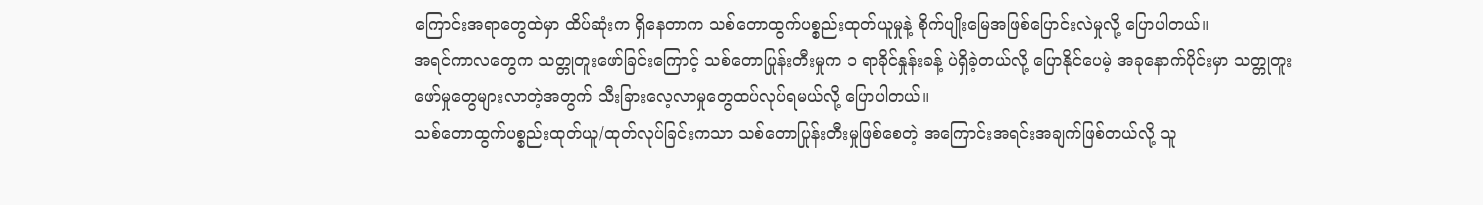ကြောင်းအရာတွေထဲမှာ ထိပ်ဆုံးက ရှိနေတာက သစ်တောထွက်ပစ္စည်းထုတ်ယူမှုနဲ့ စိုက်ပျိုးမြေအဖြစ်ပြောင်းလဲမှုလို့ ပြောပါတယ်။
အရင်ကာလတွေက သတ္တုတူးဖော်ခြင်းကြောင့် သစ်တောပြုန်းတီးမှုက ၁ ရာခိုင်နှုန်းခန့် ပဲရှိခဲ့တယ်လို့ ပြောနိုင်ပေမဲ့ အခုနောက်ပိုင်းမှာ သတ္တုတူးဖော်မှုတွေများလာတဲ့အတွက် သီးခြားလေ့လာမှုတွေထပ်လုပ်ရမယ်လို့ ပြောပါတယ်။
သစ်တောထွက်ပစ္စည်းထုတ်ယူ/ထုတ်လုပ်ခြင်းကသာ သစ်တောပြုန်းတီးမှုဖြစ်စေတဲ့ အကြောင်းအရင်းအချက်ဖြစ်တယ်လို့ သူ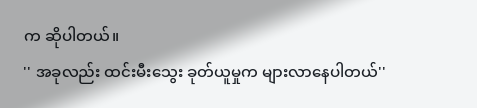က ဆိုပါတယ်။
'' အခုလည်း ထင်းမီးသွေး ခုတ်ယူမှုက များလာနေပါတယ်''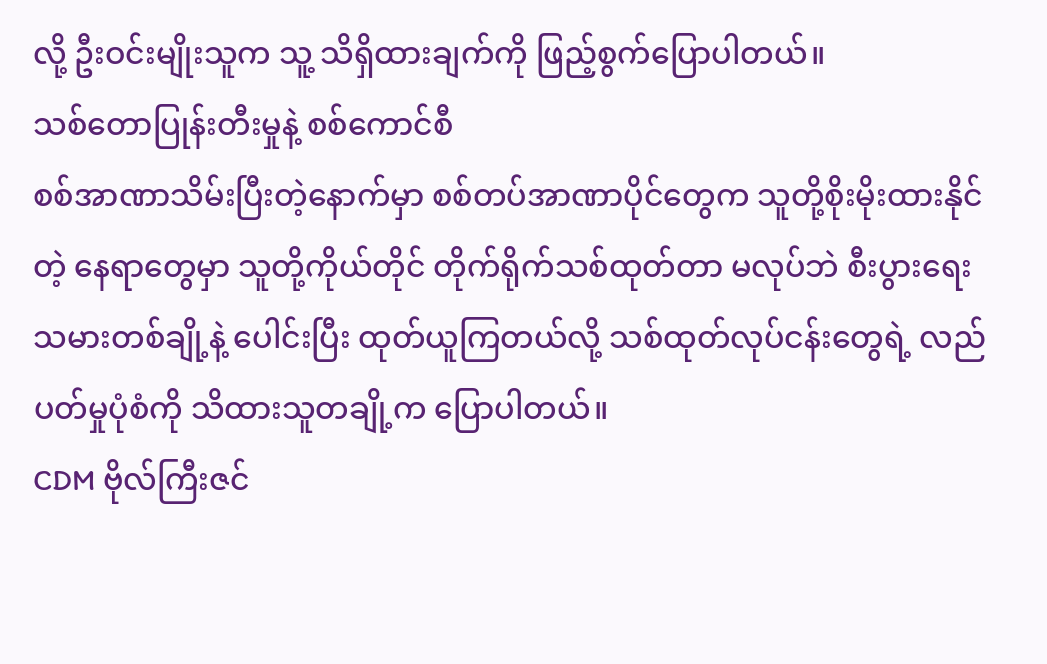လို့ ဦးဝင်းမျိုးသူက သူ့ သိရှိထားချက်ကို ဖြည့်စွက်ပြောပါတယ်။
သစ်တောပြုန်းတီးမှုနဲ့ စစ်ကောင်စီ
စစ်အာဏာသိမ်းပြီးတဲ့နောက်မှာ စစ်တပ်အာဏာပိုင်တွေက သူတို့စိုးမိုးထားနိုင်တဲ့ နေရာတွေမှာ သူတို့ကိုယ်တိုင် တိုက်ရိုက်သစ်ထုတ်တာ မလုပ်ဘဲ စီးပွားရေးသမားတစ်ချို့နဲ့ ပေါင်းပြီး ထုတ်ယူကြတယ်လို့ သစ်ထုတ်လုပ်ငန်းတွေရဲ့ လည်ပတ်မှုပုံစံကို သိထားသူတချို့က ပြောပါတယ်။
CDM ဗိုလ်ကြီးဇင်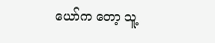ယော်က တော့ သူ့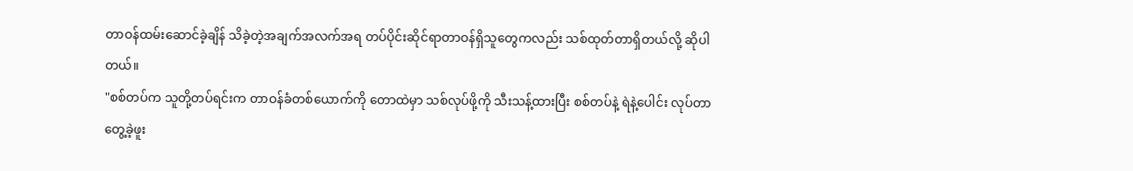တာဝန်ထမ်းဆောင်ခဲ့ချိန် သိခဲ့တဲ့အချက်အလက်အရ တပ်ပိုင်းဆိုင်ရာတာဝန်ရှိသူတွေကလည်း သစ်ထုတ်တာရှိတယ်လို့ ဆိုပါတယ်။
"စစ်တပ်က သူတို့တပ်ရင်းက တာဝန်ခံတစ်ယောက်ကို တောထဲမှာ သစ်လုပ်ဖို့ကို သီးသန့်ထားပြီး စစ်တပ်နဲ့ ရဲနဲ့ပေါင်း လုပ်တာတွေ့ခဲ့ဖူး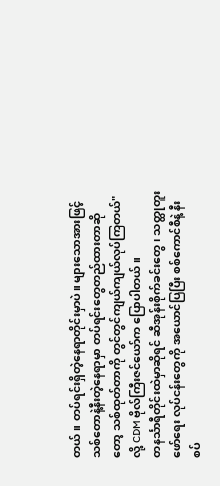တယ်။ တပ်ရင်းရှိတဲ့နေရာတိုင်းမှာပဲ။ များသောအားဖြင့် သစ်တောနဲ့နီးတဲ့နေရာမှာ တပ်ရင်းတွေတည်ထားတာဆိုတော့ သစ်ထုတ်တာကို တွင်တွင်ကျယ်ကျယ်လုပ်ကြတယ်" လို့ CDM ဗိုလ်ကြီးဇင်ယော်က ပြောပါတယ်။
တနင်္သာရီတိုင်းထဲမှာဆိုရင် ဆီအုန်းစိုက်ခင်းတွေ၊ သတ္ထုတူးဖော်ရေး လုပ်ငန်းတွေကို အယောင်ပြပြီး စစ်ကောင်စီနဲ့ နီးစပ်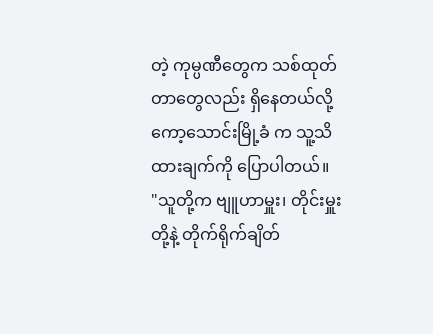တဲ့ ကုမ္ပဏီတွေက သစ်ထုတ်တာတွေလည်း ရှိနေတယ်လို့ ကော့သောင်းမြို့ခံ က သူ့သိထားချက်ကို ပြောပါတယ်။
"သူတို့က ဗျူဟာမှူး၊ တိုင်းမှူးတို့နဲ့ တိုက်ရိုက်ချိတ်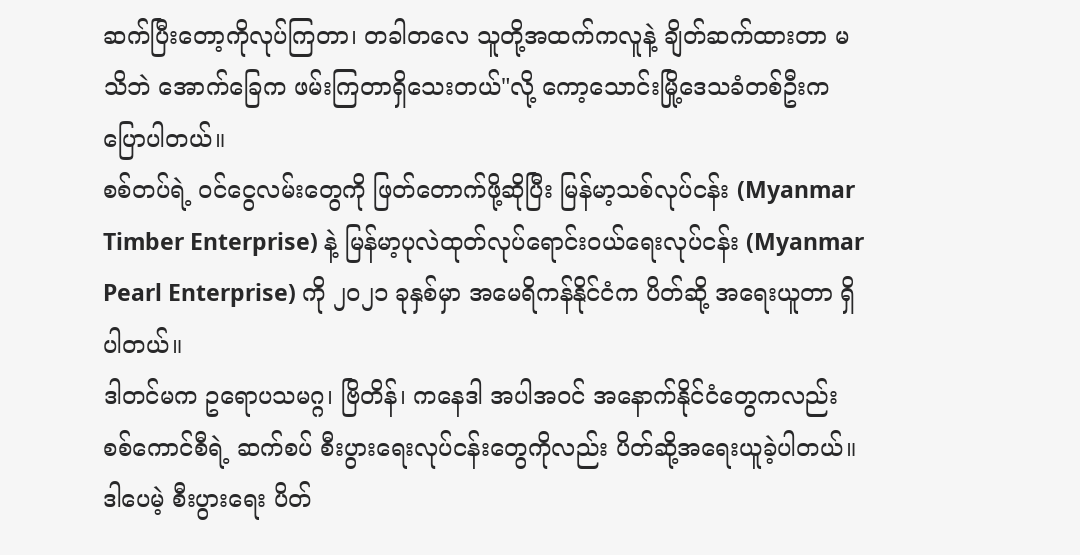ဆက်ပြီးတော့ကိုလုပ်ကြတာ၊ တခါတလေ သူတို့အထက်ကလူနဲ့ ချိတ်ဆက်ထားတာ မသိဘဲ အောက်ခြေက ဖမ်းကြတာရှိသေးတယ်"လို့ ကော့သောင်းမြို့ဒေသခံတစ်ဦးက ပြောပါတယ်။
စစ်တပ်ရဲ့ ဝင်ငွေလမ်းတွေကို ဖြတ်တောက်ဖို့ဆိုပြီး မြန်မာ့သစ်လုပ်ငန်း (Myanmar Timber Enterprise) နဲ့ မြန်မာ့ပုလဲထုတ်လုပ်ရောင်းဝယ်ရေးလုပ်ငန်း (Myanmar Pearl Enterprise) ကို ၂၀၂၁ ခုနှစ်မှာ အမေရိကန်နိုင်ငံက ပိတ်ဆို့ အရေးယူတာ ရှိပါတယ်။
ဒါတင်မက ဥရောပသမဂ္ဂ၊ ဗြိတိန်၊ ကနေဒါ အပါအဝင် အနောက်နိုင်ငံတွေကလည်း စစ်ကောင်စီရဲ့ ဆက်စပ် စီးပွားရေးလုပ်ငန်းတွေကိုလည်း ပိတ်ဆို့အရေးယူခဲ့ပါတယ်။
ဒါပေမဲ့ စီးပွားရေး ပိတ်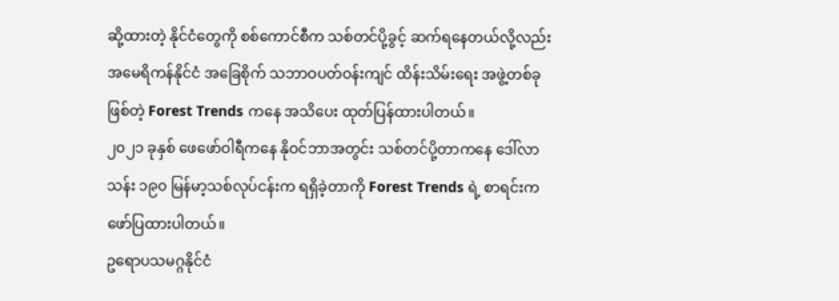ဆို့ထားတဲ့ နိုင်ငံတွေကို စစ်ကောင်စီက သစ်တင်ပို့ခွင့် ဆက်ရနေတယ်လို့လည်းအမေရိကန်နိုင်ငံ အခြေစိုက် သဘာဝပတ်ဝန်းကျင် ထိန်းသိမ်းရေး အဖွဲ့တစ်ခုဖြစ်တဲ့ Forest Trends ကနေ အသိပေး ထုတ်ပြန်ထားပါတယ်။
၂၀၂၁ ခုနှစ် ဖေဖော်ဝါရီကနေ နိုဝင်ဘာအတွင်း သစ်တင်ပို့တာကနေ ဒေါ်လာ သန်း ၁၉၀ မြန်မာ့သစ်လုပ်ငန်းက ရရှိခဲ့တာကို Forest Trends ရဲ့ စာရင်းကဖော်ပြထားပါတယ်။
ဥရောပသမဂ္ဂနိုင်ငံ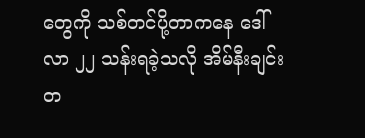တွေကို သစ်တင်ပို့တာကနေ ဒေါ်လာ ၂၂ သန်းရခဲ့သလို အိမ်နီးချင်း တ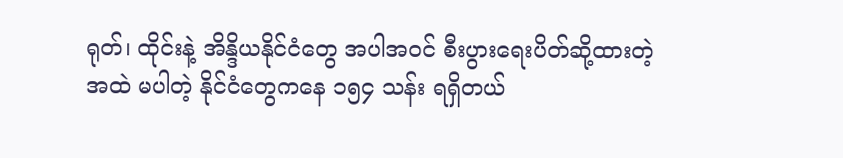ရုတ်၊ ထိုင်းနဲ့ အိန္ဒိယနိုင်ငံတွေ အပါအဝင် စီးပွားရေးပိတ်ဆို့ထားတဲ့အထဲ မပါတဲ့ နိုင်ငံတွေကနေ ၁၅၄ သန်း ရရှိတယ်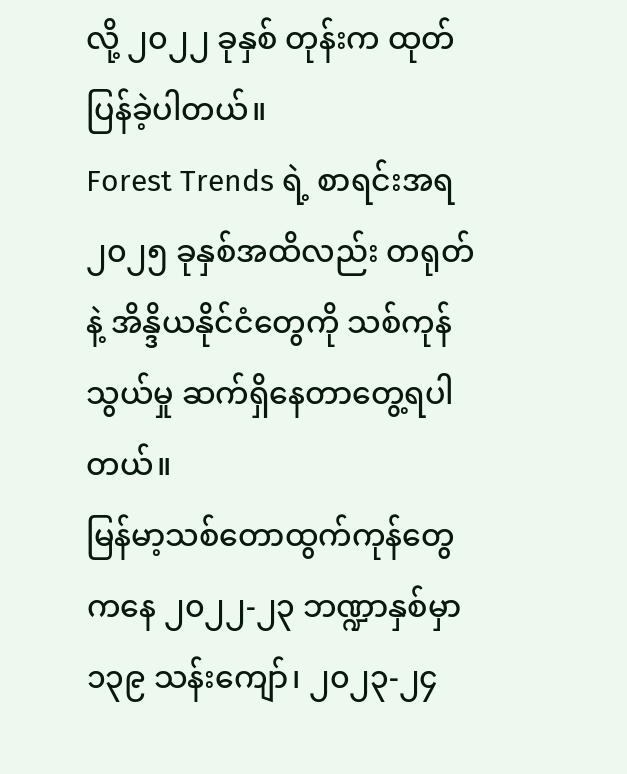လို့ ၂၀၂၂ ခုနှစ် တုန်းက ထုတ်ပြန်ခဲ့ပါတယ်။
Forest Trends ရဲ့ စာရင်းအရ ၂၀၂၅ ခုနှစ်အထိလည်း တရုတ်နဲ့ အိန္ဒိယနိုင်ငံတွေကို သစ်ကုန်သွယ်မှု ဆက်ရှိနေတာတွေ့ရပါတယ်။
မြန်မာ့သစ်တောထွက်ကုန်တွေကနေ ၂၀၂၂-၂၃ ဘဏ္ဍာနှစ်မှာ ၁၃၉ သန်းကျော်၊ ၂၀၂၃-၂၄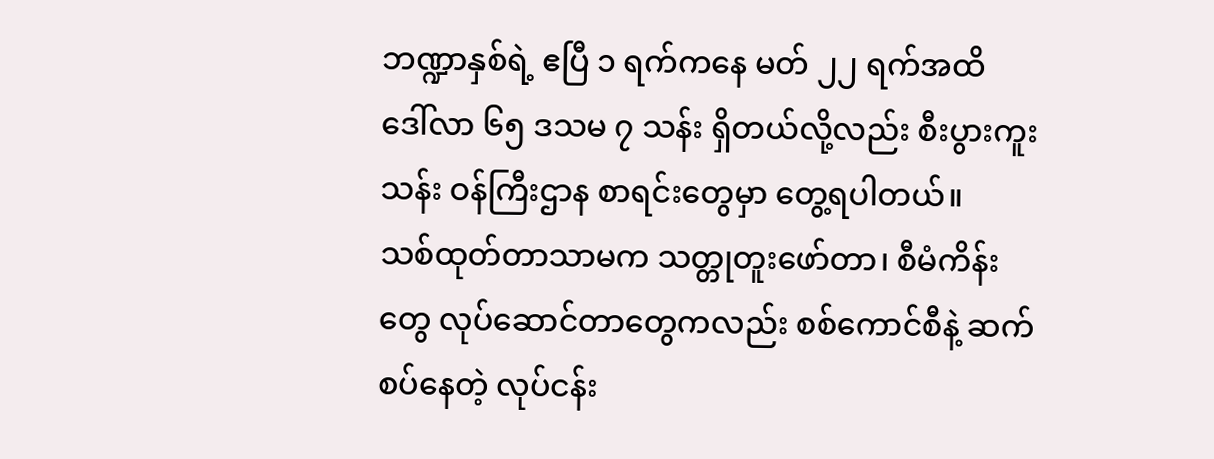ဘဏ္ဍာနှစ်ရဲ့ ဧပြီ ၁ ရက်ကနေ မတ် ၂၂ ရက်အထိ ဒေါ်လာ ၆၅ ဒသမ ၇ သန်း ရှိတယ်လို့လည်း စီးပွားကူးသန်း ဝန်ကြီးဌာန စာရင်းတွေမှာ တွေ့ရပါတယ်။
သစ်ထုတ်တာသာမက သတ္တုတူးဖော်တာ၊ စီမံကိန်းတွေ လုပ်ဆောင်တာတွေကလည်း စစ်ကောင်စီနဲ့ ဆက်စပ်နေတဲ့ လုပ်ငန်း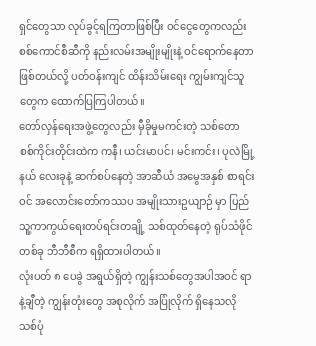ရှင်တွေသာ လုပ်ခွင့်ရကြတာဖြစ်ပြီး ဝင်ငွေတွေကလည်း စစ်ကောင်စီဆီကို နည်းလမ်းအမျိုးမျိုးနဲ့ ဝင်ရောက်နေတာဖြစ်တယ်လို့ ပတ်ဝန်းကျင် ထိန်းသိမ်းရေး ကျွမ်းကျင်သူတွေက ထောက်ပြကြပါတယ်။
တော်လှန်ရေးအဖွဲ့တွေလည်း မှီခိုမှုမကင်းတဲ့ သစ်တော
စစ်ကိုင်းတိုင်းထဲက ကနီ၊ ယင်းမာပင်၊ မင်းကင်း၊ ပုလဲမြို့နယ် လေးခုနဲ့ ဆက်စပ်နေတဲ့ အာဆီယံ အမွေအနှစ် စာရင်းဝင် အလောင်းတော်ကဿပ အမျိုးသားဥယျာဉ် မှာ ပြည်သူ့ကာကွယ်ရေးတပ်ရင်းတချို့ သစ်ထုတ်နေတဲ့ ရုပ်သံဖိုင်တစ်ခု ဘီဘီစီက ရရှိထားပါတယ်။
လုံးပတ် ၈ ပေခွဲ အရွယ်ရှိတဲ့ ကျွန်းသစ်တွေအပါအဝင် ရာနဲ့ချီတဲ့ ကျွန်းတုံးတွေ အစုလိုက် အပြုံလိုက် ရှိနေသလို သစ်ပုံ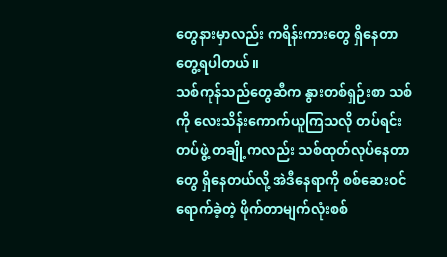တွေနားမှာလည်း ကရိန်းကားတွေ ရှိနေတာ တွေ့ရပါတယ်။
သစ်ကုန်သည်တွေဆီက နွားတစ်ရှဉ်းစာ သစ်ကို လေးသိန်းကောက်ယူကြသလို တပ်ရင်းတပ်ဖွဲ့ တချို့ကလည်း သစ်ထုတ်လုပ်နေတာတွေ ရှိနေတယ်လို့ အဲဒီနေရာကို စစ်ဆေးဝင်ရောက်ခဲ့တဲ့ ဖိုက်တာမျက်လုံးစစ်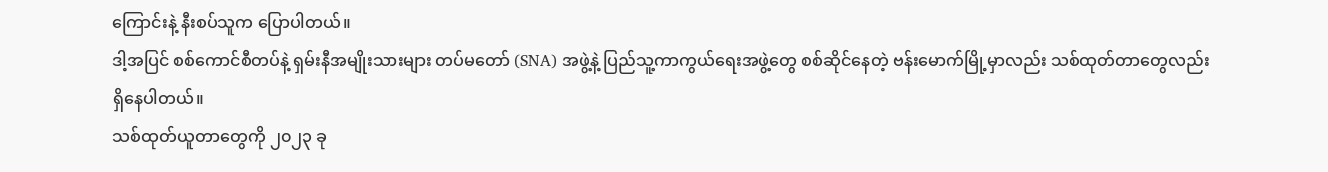ကြောင်းနဲ့ နီးစပ်သူက ပြောပါတယ်။
ဒါ့အပြင် စစ်ကောင်စီတပ်နဲ့ ရှမ်းနီအမျိုးသားများ တပ်မတော် (SNA) အဖွဲ့နဲ့ ပြည်သူ့ကာကွယ်ရေးအဖွဲ့တွေ စစ်ဆိုင်နေတဲ့ ဗန်းမောက်မြို့မှာလည်း သစ်ထုတ်တာတွေလည်း ရှိနေပါတယ်။
သစ်ထုတ်ယူတာတွေကို ၂၀၂၃ ခု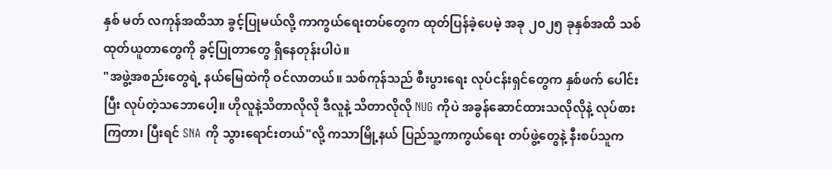နှစ် မတ် လကုန်အထိသာ ခွင့်ပြုမယ်လို့ ကာကွယ်ရေးတပ်တွေက ထုတ်ပြန်ခဲ့ပေမဲ့ အခု ၂၀၂၅ ခုနှစ်အထိ သစ်ထုတ်ယူတာတွေကို ခွင့်ပြုတာတွေ ရှိနေတုန်းပါပဲ။
"အဖွဲ့အစည်းတွေရဲ့ နယ်မြေထဲကို ဝင်လာတယ်။ သစ်ကုန်သည် စီးပွားရေး လုပ်ငန်းရှင်တွေက နှစ်ဖက် ပေါင်းပြီး လုပ်တဲ့သဘောပေါ့။ ဟိုလူနဲ့သိတာလိုလို ဒီလူနဲ့ သိတာလိုလို NUG ကိုပဲ အခွန်ဆောင်ထားသလိုလိုနဲ့ လုပ်စားကြတာ၊ ပြီးရင် SNA ကို သွားရောင်းတယ်"လို့ ကသာမြို့နယ် ပြည်သူ့ကာကွယ်ရေး တပ်ဖွဲ့တွေနဲ့ နီးစပ်သူက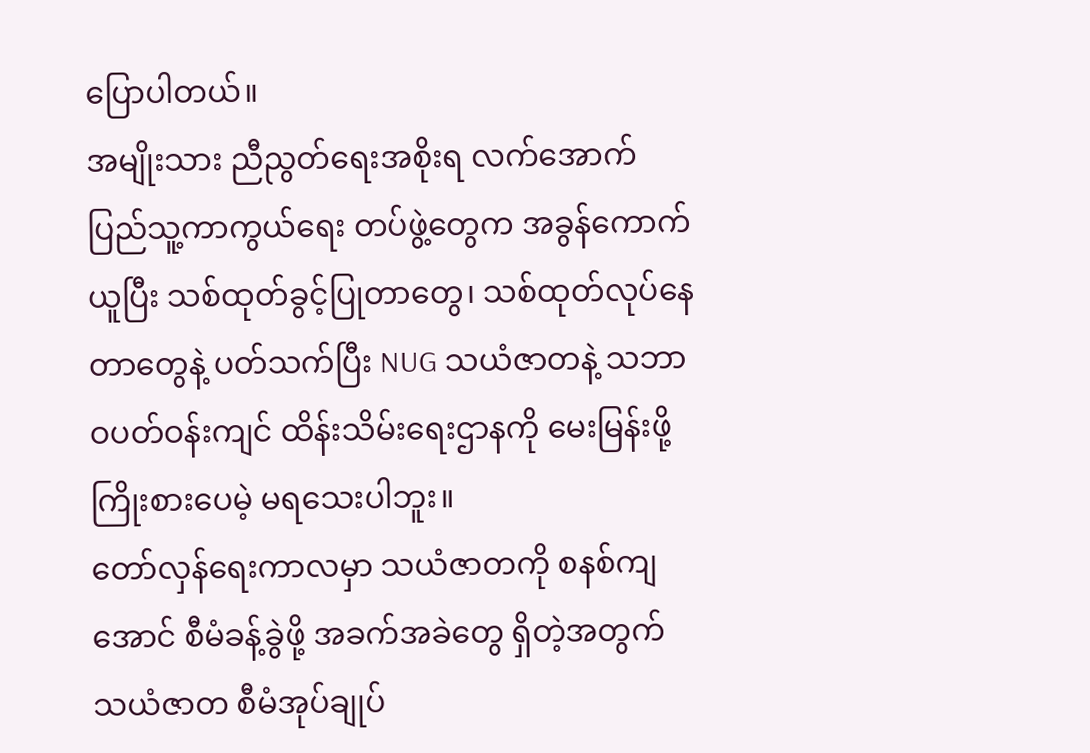ပြောပါတယ်။
အမျိုးသား ညီညွတ်ရေးအစိုးရ လက်အောက် ပြည်သူ့ကာကွယ်ရေး တပ်ဖွဲ့တွေက အခွန်ကောက်ယူပြီး သစ်ထုတ်ခွင့်ပြုတာတွေ၊ သစ်ထုတ်လုပ်နေတာတွေနဲ့ ပတ်သက်ပြီး NUG သယံဇာတနဲ့ သဘာဝပတ်ဝန်းကျင် ထိန်းသိမ်းရေးဌာနကို မေးမြန်းဖို့ ကြိုးစားပေမဲ့ မရသေးပါဘူး။
တော်လှန်ရေးကာလမှာ သယံဇာတကို စနစ်ကျအောင် စီမံခန့်ခွဲဖို့ အခက်အခဲတွေ ရှိတဲ့အတွက် သယံဇာတ စီမံအုပ်ချုပ်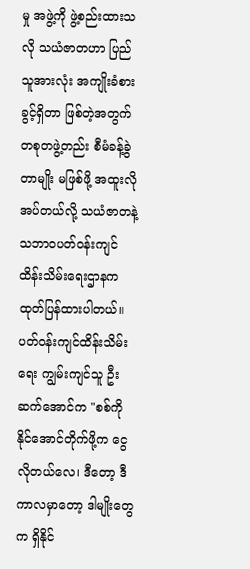မှု အဖွဲ့ကို ဖွဲ့စည်းထားသလို သယံဇာတဟာ ပြည်သူအားလုံး အကျိုးခံစားခွင့်ရှိတာ ဖြစ်တဲ့အတွက် တစုတဖွဲ့တည်း စီမံခန့်ခွဲတာမျိုး မဖြစ်ဖို့ အထူးလိုအပ်တယ်လို့ သယံဇာတနဲ့ သဘာဝပတ်ဝန်းကျင် ထိန်းသိမ်းရေးဌာနက ထုတ်ပြန်ထားပါတယ်။
ပတ်ဝန်းကျင်ထိန်းသိမ်းရေး ကျွမ်းကျင်သူ ဦးဆက်အောင်က "စစ်ကို နိုင်အောင်တိုက်ဖို့က ငွေလိုတယ်လေ၊ ဒီတော့ ဒီကာလမှာတော့ ဒါမျိုးတွေက ရှိနိုင်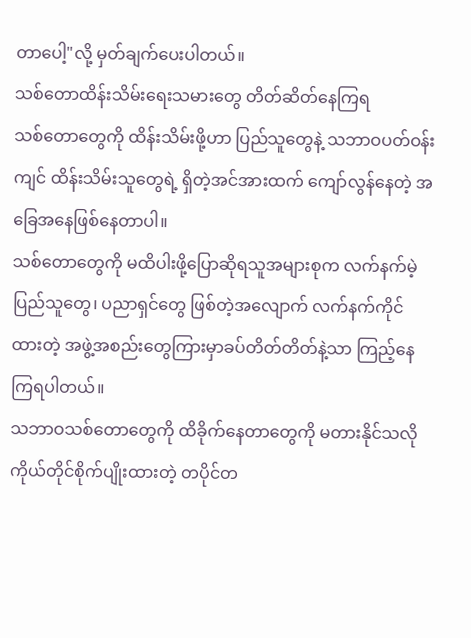တာပေါ့"လို့ မှတ်ချက်ပေးပါတယ်။
သစ်တောထိန်းသိမ်းရေးသမားတွေ တိတ်ဆိတ်နေကြရ
သစ်တောတွေကို ထိန်းသိမ်းဖို့ဟာ ပြည်သူတွေနဲ့ သဘာဝပတ်ဝန်းကျင် ထိန်းသိမ်းသူတွေရဲ့ ရှိတဲ့အင်အားထက် ကျော်လွန်နေတဲ့ အခြေအနေဖြစ်နေတာပါ။
သစ်တောတွေကို မထိပါးဖို့ပြောဆိုရသူအများစုက လက်နက်မဲ့ ပြည်သူတွေ၊ ပညာရှင်တွေ ဖြစ်တဲ့အလျောက် လက်နက်ကိုင်ထားတဲ့ အဖွဲ့အစည်းတွေကြားမှာခပ်တိတ်တိတ်နဲ့သာ ကြည့်နေကြရပါတယ်။
သဘာဝသစ်တောတွေကို ထိခိုက်နေတာတွေကို မတားနိုင်သလို ကိုယ်တိုင်စိုက်ပျိုးထားတဲ့ တပိုင်တ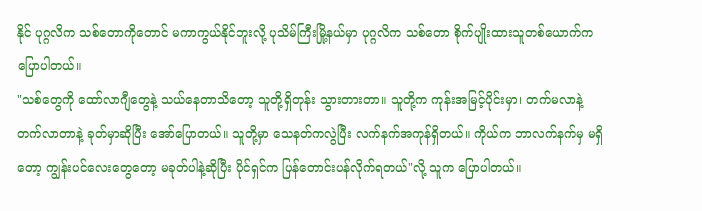နိုင် ပုဂ္ဂလိက သစ်တောကိုတောင် မကာကွယ်နိုင်ဘူးလို့ ပုသိမ်ကြီးမြို့နယ်မှာ ပုဂ္ဂလိက သစ်တော စိုက်ပျိုးထားသူတစ်ယောက်က ပြောပါတယ်။
"သစ်တွေကို ထော်လာဂျီတွေနဲ့ သယ်နေတာသိတော့ သူတို့ရှိတုန်း သွားတားတာ။ သူတို့က ကုန်းအမြင့်ပိုင်းမှာ၊ တက်မလာနဲ့ တက်လာတာနဲ့ ခုတ်မှာဆိုပြီး အော်ပြောတယ်။ သူတို့မှာ သေနတ်ကလွဲပြီး လက်နက်အကုန်ရှိတယ်။ ကိုယ်က ဘာလက်နက်မှ မရှိတော့ ကျွန်းပင်လေးတွေတော့ မခုတ်ပါနဲ့ဆိုပြီး ပိုင်ရှင်က ပြန်တောင်းပန်လိုက်ရတယ်"လို့ သူက ပြောပါတယ်။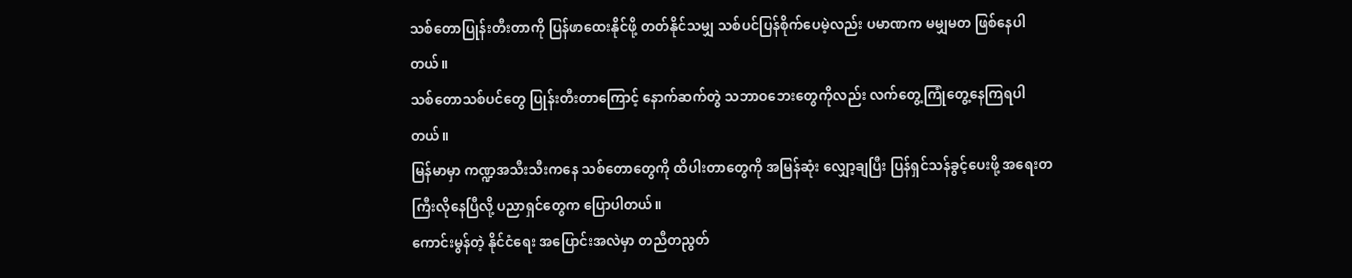သစ်တောပြုန်းတီးတာကို ပြန်ဖာထေးနိုင်ဖို့ တတ်နိုင်သမျှ သစ်ပင်ပြန်စိုက်ပေမဲ့လည်း ပမာဏက မမျှမတ ဖြစ်နေပါတယ်။
သစ်တောသစ်ပင်တွေ ပြုန်းတီးတာကြောင့် နောက်ဆက်တွဲ သဘာဝဘေးတွေကိုလည်း လက်တွေ့ကြုံတွေ့နေကြရပါတယ်။
မြန်မာမှာ ကဏ္ဍအသီးသီးကနေ သစ်တောတွေကို ထိပါးတာတွေကို အမြန်ဆုံး လျှော့ချပြီး ပြန်ရှင်သန်ခွင့်ပေးဖို့ အရေးတကြီးလိုနေပြီလို့ ပညာရှင်တွေက ပြောပါတယ်။
ကောင်းမွန်တဲ့ နိုင်ငံရေး အပြောင်းအလဲမှာ တညီတညွတ်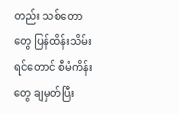တည်း သစ်တောတွေ ပြန်ထိန်းသိမ်းရင်တောင် စီမံကိန်းတွေ ချမှတ်ပြီး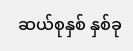ဆယ်စုနှစ် နှစ်ခု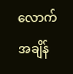လောက် အချိန်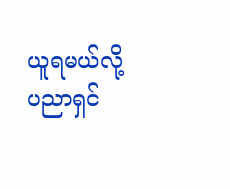ယူရမယ်လို့ ပညာရှင်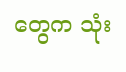တွေက သုံး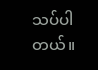သပ်ပါတယ်။